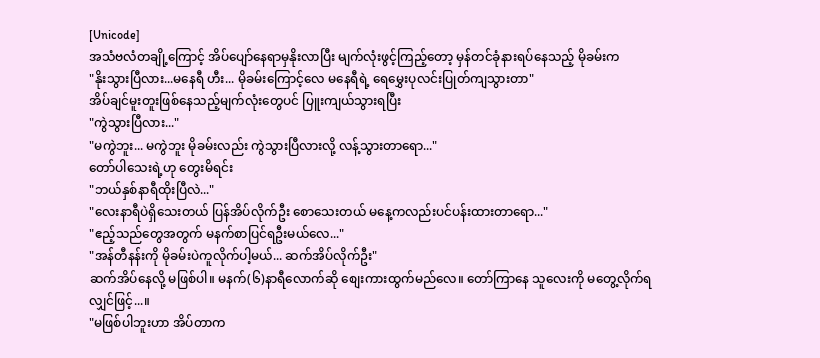[Unicode]
အသံဗလံတချို့ကြောင့် အိပ်ပျော်နေရာမှနိုးလာပြီး မျက်လုံးဖွင့်ကြည့်တော့ မှန်တင်ခုံနားရပ်နေသည့် မိုခမ်းက
"နိုးသွားပြီလား...မနေရီ ဟီး... မိုခမ်းကြောင့်လေ မနေရီရဲ့ ရေမွှေးပုလင်းပြုတ်ကျသွားတာ"
အိပ်ချင်မူးတူးဖြစ်နေသည့်မျက်လုံးတွေပင် ပြူးကျယ်သွားရပြီး
"ကွဲသွားပြီလား..."
"မကွဲဘူး... မကွဲဘူး မိုခမ်းလည်း ကွဲသွားပြီလားလို့ လန့်သွားတာရော..."
တော်ပါသေးရဲ့ဟု တွေးမိရင်း
"ဘယ်နှစ်နာရီထိုးပြီလဲ..."
"လေးနာရီပဲရှိသေးတယ် ပြန်အိပ်လိုက်ဦး စောသေးတယ် မနေ့ကလည်းပင်ပန်းထားတာရော..."
"ဧည့်သည်တွေအတွက် မနက်စာပြင်ရဦးမယ်လေ..."
"အန်တီနန်းကို မိုခမ်းပဲကူလိုက်ပါ့မယ်... ဆက်အိပ်လိုက်ဦး"
ဆက်အိပ်နေလို့ မဖြစ်ပါ။ မနက်(၆)နာရီလောက်ဆို စျေးကားထွက်မည်လေ။ တော်ကြာနေ သူလေးကို မတွေ့လိုက်ရလျှင်ဖြင့်...။
"မဖြစ်ပါဘူးဟာ အိပ်တာက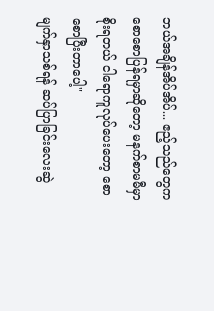ဘယ်အချိန်အိပ်အိပ်... ဧည့်သည်တွေကစောစောပြန်ရမှာဆိုတော့ မနက်စာမမီမှာစိုးရတယ် ငါရောကူလုပ်ပေးတော့ စောစောပြီးတာပေါ့"
မျက်နှာသစ်ရန် ဆပ်ပြာခြင်းလေးဆွဲ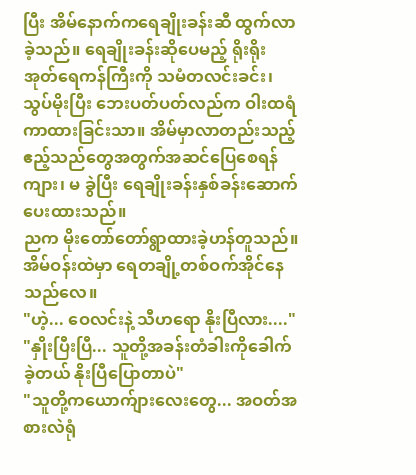ပြီး အိမ်နောက်ကရေချိုးခန်းဆီ ထွက်လာခဲ့သည်။ ရေချိုးခန်းဆိုပေမည့် ရိုးရိုးအုတ်ရေကန်ကြီးကို သမံတလင်းခင်း၊ သွပ်မိုးပြီး ဘေးပတ်ပတ်လည်က ဝါးထရံကာထားခြင်းသာ။ အိမ်မှာလာတည်းသည့် ဧည့်သည်တွေအတွက်အဆင်ပြေစေရန် ကျား၊ မ ခွဲပြီး ရေချိုးခန်းနှစ်ခန်းဆောက်ပေးထားသည်။
ညက မိုးတော်တော်ရွာထားခဲ့ဟန်တူသည်။ အိမ်ဝန်းထဲမှာ ရေတချို့တစ်ဝက်အိုင်နေသည်လေ။
"ဟဲ့... ဝေလင်းနဲ့ သီဟရော နိုးပြီလား...."
"နှိုးပြီးပြီ... သူတို့အခန်းတံခါးကိုခေါက်ခဲ့တယ် နိုးပြီပြောတာပဲ"
"သူတို့ကယောက်ျားလေးတွေ... အဝတ်အစားလဲရုံ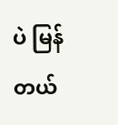ပဲ မြန်တယ်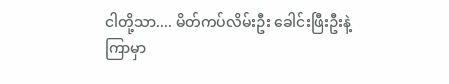ငါတို့သာ.... မိတ်ကပ်လိမ်းဦး ခေါင်းဖြီးဦးနဲ့ ကြာမှာ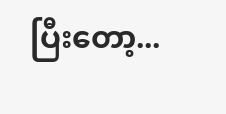ပြီးတော့...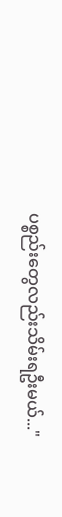ပစ္စည်းတွေလည်းသိမ်းရဦးမယ်..."